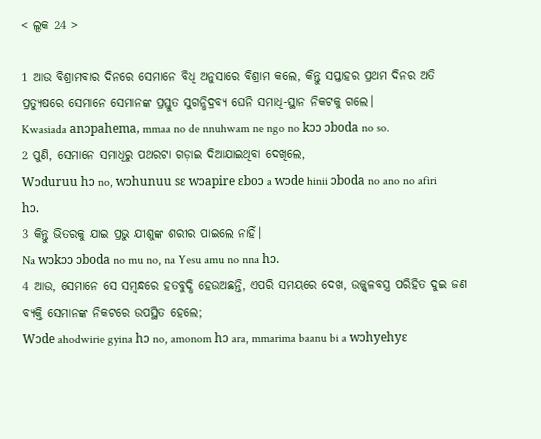< ଲୂକ 24 >

1 ଆଉ ବିଶ୍ରାମବାର ଦିନରେ ସେମାନେ ବିଧି ଅନୁସାରେ ବିଶ୍ରାମ କଲେ, କିନ୍ତୁ ସପ୍ତାହର ପ୍ରଥମ ଦିନର ଅତି ପ୍ରତ୍ୟୁଷରେ ସେମାନେ ସେମାନଙ୍କ ପ୍ରସ୍ତୁତ ସୁଗନ୍ଧିଦ୍ରବ୍ୟ ଘେନି ସମାଧି-ସ୍ଥାନ ନିକଟକୁ ଗଲେ।
Kwasiada anɔpahema, mmaa no de nnuhwam ne ngo no kɔɔ ɔboda no so.
2 ପୁଣି, ସେମାନେ ସମାଧିରୁ ପଥରଟା ଗଡ଼ାଇ ଦିଆଯାଇଥିବା ଦେଖିଲେ,
Wɔduruu hɔ no, wɔhunuu sɛ wɔapire ɛboɔ a wɔde hinii ɔboda no ano no afiri hɔ.
3 କିନ୍ତୁ ଭିତରକୁ ଯାଇ ପ୍ରଭୁ ଯୀଶୁଙ୍କ ଶରୀର ପାଇଲେ ନାହିଁ।
Na wɔkɔɔ ɔboda no mu no, na Yesu amu no nna hɔ.
4 ଆଉ, ସେମାନେ ସେ ସମ୍ବନ୍ଧରେ ହତବୁଦ୍ଧି ହେଉଅଛନ୍ତି, ଏପରି ସମୟରେ ଦେଖ, ଉଜ୍ଜ୍ୱଳବସ୍ତ୍ର ପରିହିତ ଦୁଇ ଜଣ ବ୍ୟକ୍ତି ସେମାନଙ୍କ ନିକଟରେ ଉପସ୍ଥିତ ହେଲେ;
Wɔde ahodwirie gyina hɔ no, amonom hɔ ara, mmarima baanu bi a wɔhyehyɛ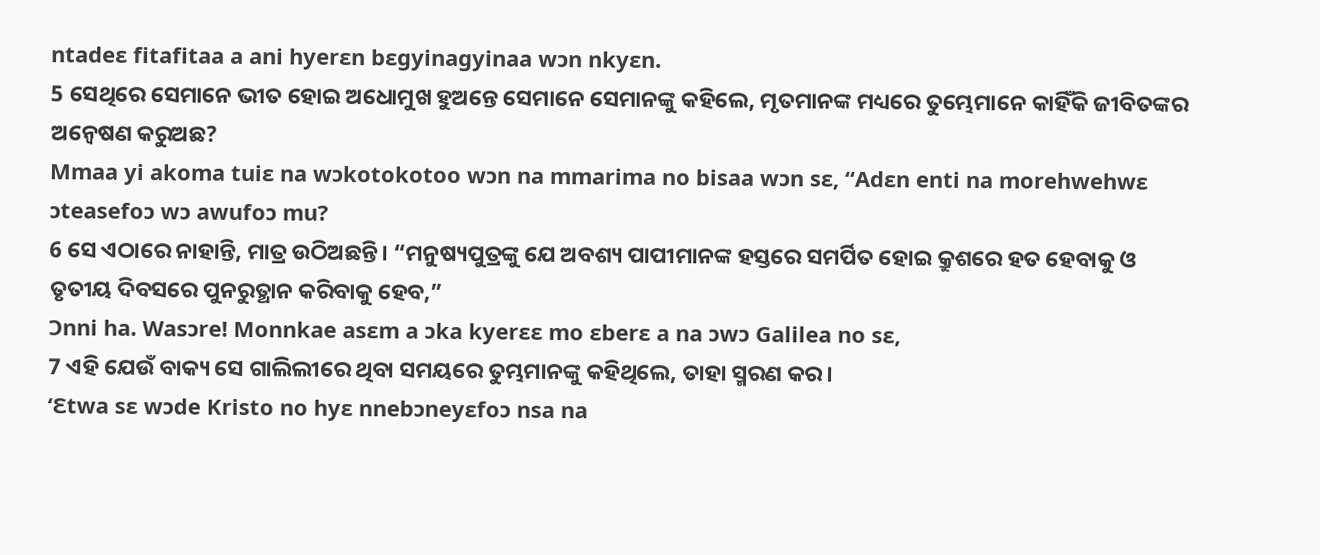ntadeɛ fitafitaa a ani hyerɛn bɛgyinagyinaa wɔn nkyɛn.
5 ସେଥିରେ ସେମାନେ ଭୀତ ହୋଇ ଅଧୋମୁଖ ହୁଅନ୍ତେ ସେମାନେ ସେମାନଙ୍କୁ କହିଲେ, ମୃତମାନଙ୍କ ମଧ୍ୟରେ ତୁମ୍ଭେମାନେ କାହିଁକି ଜୀବିତଙ୍କର ଅନ୍ୱେଷଣ କରୁଅଛ?
Mmaa yi akoma tuiɛ na wɔkotokotoo wɔn na mmarima no bisaa wɔn sɛ, “Adɛn enti na morehwehwɛ ɔteasefoɔ wɔ awufoɔ mu?
6 ସେ ଏଠାରେ ନାହାନ୍ତି, ମାତ୍ର ଉଠିଅଛନ୍ତି। “ମନୁଷ୍ୟପୁତ୍ରଙ୍କୁ ଯେ ଅବଶ୍ୟ ପାପୀମାନଙ୍କ ହସ୍ତରେ ସମର୍ପିତ ହୋଇ କ୍ରୁଶରେ ହତ ହେବାକୁ ଓ ତୃତୀୟ ଦିବସରେ ପୁନରୁତ୍ଥାନ କରିବାକୁ ହେବ,”
Ɔnni ha. Wasɔre! Monnkae asɛm a ɔka kyerɛɛ mo ɛberɛ a na ɔwɔ Galilea no sɛ,
7 ଏହି ଯେଉଁ ବାକ୍ୟ ସେ ଗାଲିଲୀରେ ଥିବା ସମୟରେ ତୁମ୍ଭମାନଙ୍କୁ କହିଥିଲେ, ତାହା ସ୍ମରଣ କର।
‘Ɛtwa sɛ wɔde Kristo no hyɛ nnebɔneyɛfoɔ nsa na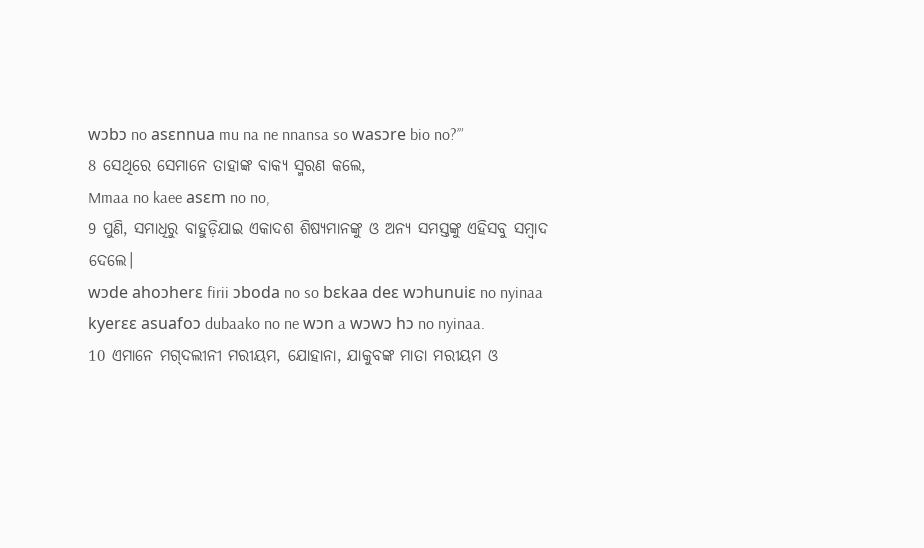wɔbɔ no asɛnnua mu na ne nnansa so wasɔre bio no?’”
8 ସେଥିରେ ସେମାନେ ତାହାଙ୍କ ବାକ୍ୟ ସ୍ମରଣ କଲେ,
Mmaa no kaee asɛm no no,
9 ପୁଣି, ସମାଧିରୁ ବାହୁଡ଼ିଯାଇ ଏକାଦଶ ଶିଷ୍ୟମାନଙ୍କୁ ଓ ଅନ୍ୟ ସମସ୍ତଙ୍କୁ ଏହିସବୁ ସମ୍ବାଦ ଦେଲେ।
wɔde ahoɔherɛ firii ɔboda no so bɛkaa deɛ wɔhunuiɛ no nyinaa kyerɛɛ asuafoɔ dubaako no ne wɔn a wɔwɔ hɔ no nyinaa.
10 ଏମାନେ ମଗ୍‌ଦଲୀନୀ ମରୀୟମ, ଯୋହାନା, ଯାକୁବଙ୍କ ମାତା ମରୀୟମ ଓ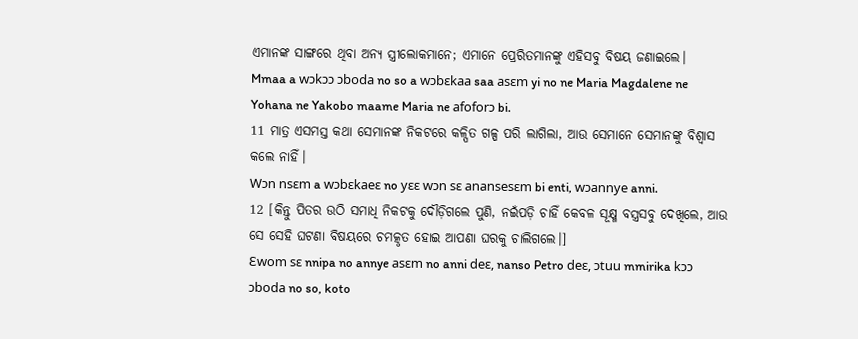ଏମାନଙ୍କ ସାଙ୍ଗରେ ଥିବା ଅନ୍ୟ ସ୍ତ୍ରୀଲୋକମାନେ; ଏମାନେ ପ୍ରେରିତମାନଙ୍କୁ ଏହିସବୁ ବିଷୟ ଜଣାଇଲେ।
Mmaa a wɔkɔɔ ɔboda no so a wɔbɛkaa saa asɛm yi no ne Maria Magdalene ne Yohana ne Yakobo maame Maria ne afoforɔ bi.
11 ମାତ୍ର ଏସମସ୍ତ କଥା ସେମାନଙ୍କ ନିକଟରେ କଳ୍ପିତ ଗଳ୍ପ ପରି ଲାଗିଲା, ଆଉ ସେମାନେ ସେମାନଙ୍କୁ ବିଶ୍ୱାସ କଲେ ନାହିଁ।
Wɔn nsɛm a wɔbɛkaeɛ no yɛɛ wɔn sɛ anansesɛm bi enti, wɔannye anni.
12 [କିନ୍ତୁ ପିତର ଉଠି ସମାଧି ନିକଟକୁ ଦୌଡ଼ିଗଲେ ପୁଣି, ନଇଁପଡ଼ି ଚାହିଁ କେବଳ ସୂକ୍ଷ୍ମ ବସ୍ତ୍ରସବୁ ଦେଖିଲେ, ଆଉ ସେ ସେହି ଘଟଣା ବିଷୟରେ ଚମତ୍କୃତ ହୋଇ ଆପଣା ଘରକୁ ଚାଲିଗଲେ।]
Ɛwom sɛ nnipa no annye asɛm no anni deɛ, nanso Petro deɛ, ɔtuu mmirika kɔɔ ɔboda no so, koto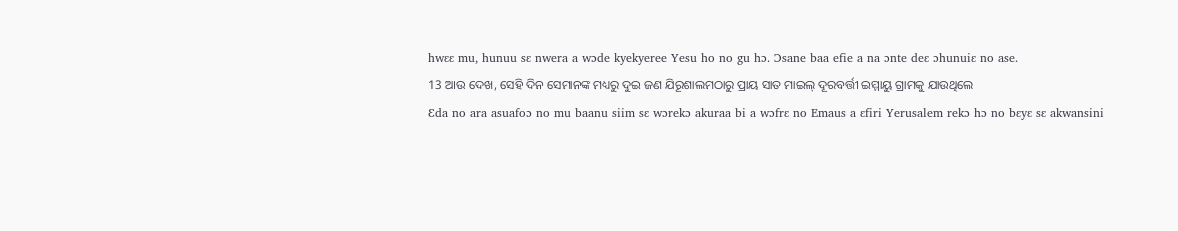hwɛɛ mu, hunuu sɛ nwera a wɔde kyekyeree Yesu ho no gu hɔ. Ɔsane baa efie a na ɔnte deɛ ɔhunuiɛ no ase.
13 ଆଉ ଦେଖ, ସେହି ଦିନ ସେମାନଙ୍କ ମଧ୍ୟରୁ ଦୁଇ ଜଣ ଯିରୂଶାଲମଠାରୁ ପ୍ରାୟ ସାତ ମାଇଲ୍ ଦୂରବର୍ତ୍ତୀ ଇମ୍ମାୟୁ ଗ୍ରାମକୁ ଯାଉଥିଲେ
Ɛda no ara asuafoɔ no mu baanu siim sɛ wɔrekɔ akuraa bi a wɔfrɛ no Emaus a ɛfiri Yerusalem rekɔ hɔ no bɛyɛ sɛ akwansini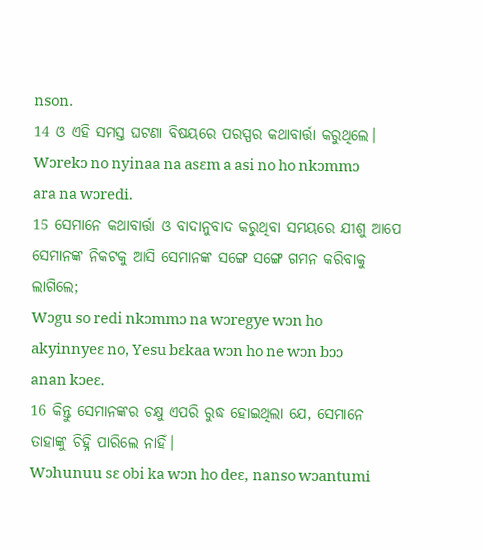nson.
14 ଓ ଏହି ସମସ୍ତ ଘଟଣା ବିଷୟରେ ପରସ୍ପର କଥାବାର୍ତ୍ତା କରୁଥିଲେ।
Wɔrekɔ no nyinaa na asɛm a asi no ho nkɔmmɔ ara na wɔredi.
15 ସେମାନେ କଥାବାର୍ତ୍ତା ଓ ବାଦାନୁବାଦ କରୁଥିବା ସମୟରେ ଯୀଶୁ ଆପେ ସେମାନଙ୍କ ନିକଟକୁ ଆସି ସେମାନଙ୍କ ସଙ୍ଗେ ସଙ୍ଗେ ଗମନ କରିବାକୁ ଲାଗିଲେ;
Wɔgu so redi nkɔmmɔ na wɔregye wɔn ho akyinnyeɛ no, Yesu bɛkaa wɔn ho ne wɔn bɔɔ anan kɔeɛ.
16 କିନ୍ତୁ ସେମାନଙ୍କର ଚକ୍ଷୁ ଏପରି ରୁଦ୍ଧ ହୋଇଥିଲା ଯେ, ସେମାନେ ତାହାଙ୍କୁ ଚିହ୍ନି ପାରିଲେ ନାହିଁ।
Wɔhunuu sɛ obi ka wɔn ho deɛ, nanso wɔantumi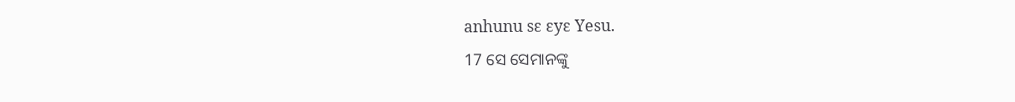anhunu sɛ ɛyɛ Yesu.
17 ସେ ସେମାନଙ୍କୁ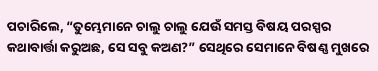ପଚାରିଲେ, “ତୁମ୍ଭେମାନେ ଚାଲୁ ଚାଲୁ ଯେଉଁ ସମସ୍ତ ବିଷୟ ପରସ୍ପର କଥାବାର୍ତ୍ତା କରୁଅଛ, ସେ ସବୁ କଅଣ?” ସେଥିରେ ସେମାନେ ବିଷଣ୍ଣ ମୁଖରେ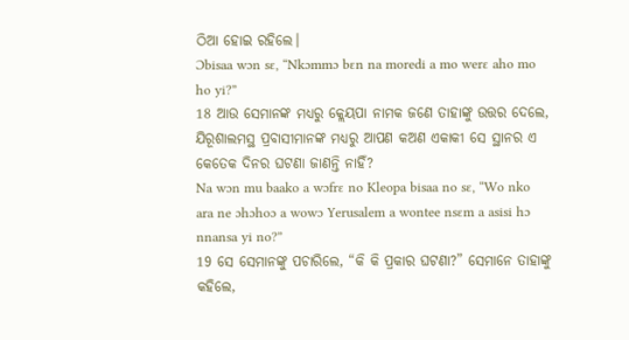ଠିଆ ହୋଇ ରହିଲେ।
Ɔbisaa wɔn sɛ, “Nkɔmmɔ bɛn na moredi a mo werɛ aho mo ho yi?”
18 ଆଉ ସେମାନଙ୍କ ମଧ୍ୟରୁ କ୍ଲେୟପା ନାମକ ଜଣେ ତାହାଙ୍କୁ ଉତ୍ତର ଦେଲେ, ଯିରୂଶାଲମସ୍ଥ ପ୍ରବାସୀମାନଙ୍କ ମଧ୍ୟରୁ ଆପଣ କଅଣ ଏକାକୀ ସେ ସ୍ଥାନର ଏ କେତେକ ଦିନର ଘଟଣା ଜାଣନ୍ତି ନାହିଁ?
Na wɔn mu baako a wɔfrɛ no Kleopa bisaa no sɛ, “Wo nko ara ne ɔhɔhoɔ a wowɔ Yerusalem a wontee nsɛm a asisi hɔ nnansa yi no?”
19 ସେ ସେମାନଙ୍କୁ ପଚାରିଲେ, “କି କି ପ୍ରକାର ଘଟଣା?” ସେମାନେ ତାହାଙ୍କୁ କହିଲେ,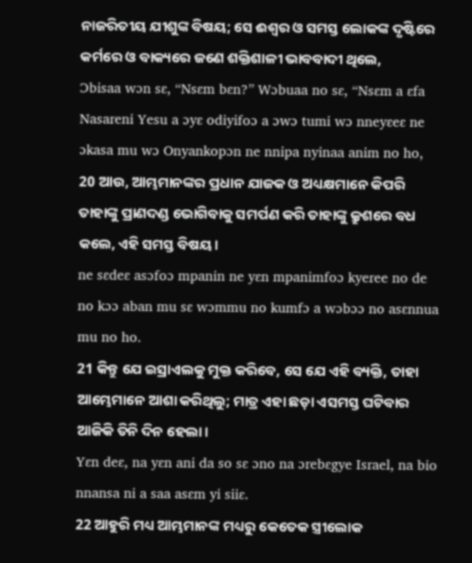ନାଜରିତୀୟ ଯୀଶୁଙ୍କ ବିଷୟ; ସେ ଈଶ୍ବର ଓ ସମସ୍ତ ଲୋକଙ୍କ ଦୃଷ୍ଟିରେ କର୍ମରେ ଓ ବାକ୍ୟରେ ଜଣେ ଶକ୍ତିଶାଳୀ ଭାବବାଦୀ ଥିଲେ,
Ɔbisaa wɔn sɛ, “Nsɛm bɛn?” Wɔbuaa no sɛ, “Nsɛm a ɛfa Nasareni Yesu a ɔyɛ odiyifoɔ a ɔwɔ tumi wɔ nneyɛeɛ ne ɔkasa mu wɔ Onyankopɔn ne nnipa nyinaa anim no ho,
20 ଆଉ, ଆମ୍ଭମାନଙ୍କର ପ୍ରଧାନ ଯାଜକ ଓ ଅଧ୍ୟକ୍ଷମାନେ କିପରି ତାହାଙ୍କୁ ପ୍ରାଣଦଣ୍ଡ ଭୋଗିବାକୁ ସମର୍ପଣ କରି ତାହାଙ୍କୁ କ୍ରୁଶରେ ବଧ କଲେ, ଏହି ସମସ୍ତ ବିଷୟ।
ne sɛdeɛ asɔfoɔ mpanin ne yɛn mpanimfoɔ kyeree no de no kɔɔ aban mu sɛ wɔmmu no kumfɔ a wɔbɔɔ no asɛnnua mu no ho.
21 କିନ୍ତୁ ଯେ ଇସ୍ରାଏଲକୁ ମୁକ୍ତ କରିବେ, ସେ ଯେ ଏହି ବ୍ୟକ୍ତି, ତାହା ଆମ୍ଭେମାନେ ଆଶା କରିଥିଲୁ; ମାତ୍ର ଏହା ଛଡ଼ା ଏସମସ୍ତ ଘଟିବାର ଆଜିକି ତିନି ଦିନ ହେଲା।
Yɛn deɛ, na yɛn ani da so sɛ ɔno na ɔrebɛgye Israel, na bio nnansa ni a saa asɛm yi siiɛ.
22 ଆହୁରି ମଧ୍ୟ ଆମ୍ଭମାନଙ୍କ ମଧ୍ୟରୁ କେତେକ ସ୍ତ୍ରୀଲୋକ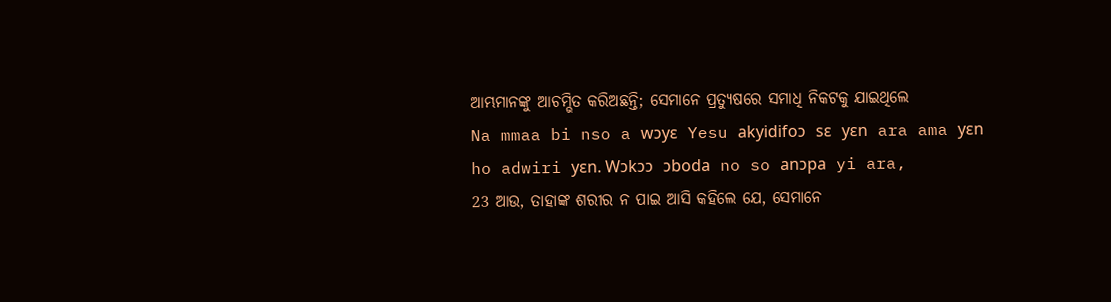ଆମ୍ଭମାନଙ୍କୁ ଆଚମ୍ଭିତ କରିଅଛନ୍ତି; ସେମାନେ ପ୍ରତ୍ୟୁଷରେ ସମାଧି ନିକଟକୁ ଯାଇଥିଲେ
Na mmaa bi nso a wɔyɛ Yesu akyidifoɔ sɛ yɛn ara ama yɛn ho adwiri yɛn. Wɔkɔɔ ɔboda no so anɔpa yi ara,
23 ଆଉ, ତାହାଙ୍କ ଶରୀର ନ ପାଇ ଆସି କହିଲେ ଯେ, ସେମାନେ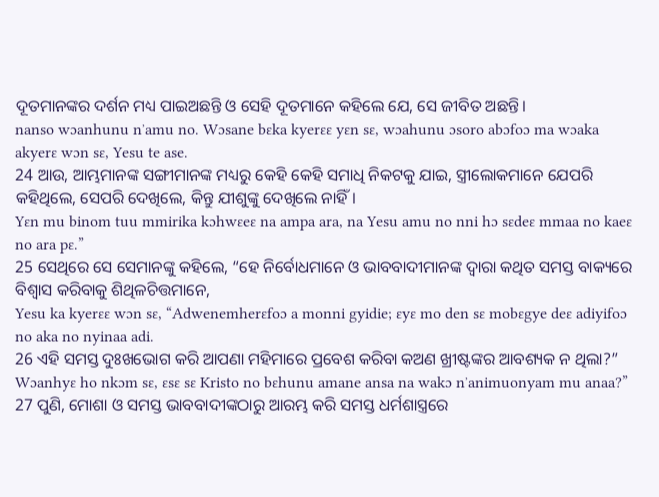ଦୂତମାନଙ୍କର ଦର୍ଶନ ମଧ୍ୟ ପାଇଅଛନ୍ତି ଓ ସେହି ଦୂତମାନେ କହିଲେ ଯେ, ସେ ଜୀବିତ ଅଛନ୍ତି।
nanso wɔanhunu nʼamu no. Wɔsane bɛka kyerɛɛ yɛn sɛ, wɔahunu ɔsoro abɔfoɔ ma wɔaka akyerɛ wɔn sɛ, Yesu te ase.
24 ଆଉ, ଆମ୍ଭମାନଙ୍କ ସଙ୍ଗୀମାନଙ୍କ ମଧ୍ୟରୁ କେହି କେହି ସମାଧି ନିକଟକୁ ଯାଇ, ସ୍ତ୍ରୀଲୋକମାନେ ଯେପରି କହିଥିଲେ, ସେପରି ଦେଖିଲେ, କିନ୍ତୁ ଯୀଶୁଙ୍କୁ ଦେଖିଲେ ନାହିଁ।
Yɛn mu binom tuu mmirika kɔhwɛeɛ na ampa ara, na Yesu amu no nni hɔ sɛdeɛ mmaa no kaeɛ no ara pɛ.”
25 ସେଥିରେ ସେ ସେମାନଙ୍କୁ କହିଲେ, “ହେ ନିର୍ବୋଧମାନେ ଓ ଭାବବାଦୀମାନଙ୍କ ଦ୍ୱାରା କଥିତ ସମସ୍ତ ବାକ୍ୟରେ ବିଶ୍ୱାସ କରିବାକୁ ଶିଥିଳଚିତ୍ତମାନେ,
Yesu ka kyerɛɛ wɔn sɛ, “Adwenemherɛfoɔ a monni gyidie; ɛyɛ mo den sɛ mobɛgye deɛ adiyifoɔ no aka no nyinaa adi.
26 ଏହି ସମସ୍ତ ଦୁଃଖଭୋଗ କରି ଆପଣା ମହିମାରେ ପ୍ରବେଶ କରିବା କଅଣ ଖ୍ରୀଷ୍ଟଙ୍କର ଆବଶ୍ୟକ ନ ଥିଲା?”
Wɔanhyɛ ho nkɔm sɛ, ɛsɛ sɛ Kristo no bɛhunu amane ansa na wakɔ nʼanimuonyam mu anaa?”
27 ପୁଣି, ମୋଶା ଓ ସମସ୍ତ ଭାବବାଦୀଙ୍କଠାରୁ ଆରମ୍ଭ କରି ସମସ୍ତ ଧର୍ମଶାସ୍ତ୍ରରେ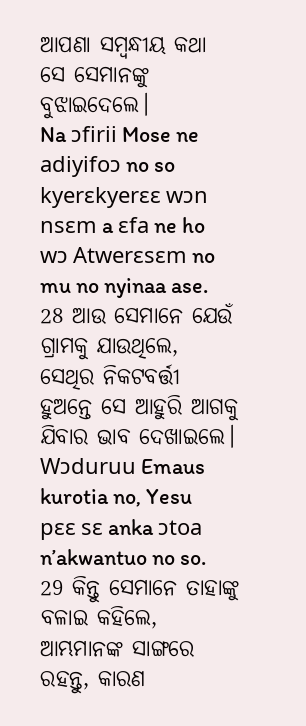ଆପଣା ସମ୍ବନ୍ଧୀୟ କଥା ସେ ସେମାନଙ୍କୁ ବୁଝାଇଦେଲେ।
Na ɔfirii Mose ne adiyifoɔ no so kyerɛkyerɛɛ wɔn nsɛm a ɛfa ne ho wɔ Atwerɛsɛm no mu no nyinaa ase.
28 ଆଉ ସେମାନେ ଯେଉଁ ଗ୍ରାମକୁ ଯାଉଥିଲେ, ସେଥିର ନିକଟବର୍ତ୍ତୀ ହୁଅନ୍ତେ ସେ ଆହୁରି ଆଗକୁ ଯିବାର ଭାବ ଦେଖାଇଲେ।
Wɔduruu Emaus kurotia no, Yesu pɛɛ sɛ anka ɔtoa nʼakwantuo no so.
29 କିନ୍ତୁ ସେମାନେ ତାହାଙ୍କୁ ବଳାଇ କହିଲେ, ଆମ୍ଭମାନଙ୍କ ସାଙ୍ଗରେ ରହନ୍ତୁ, କାରଣ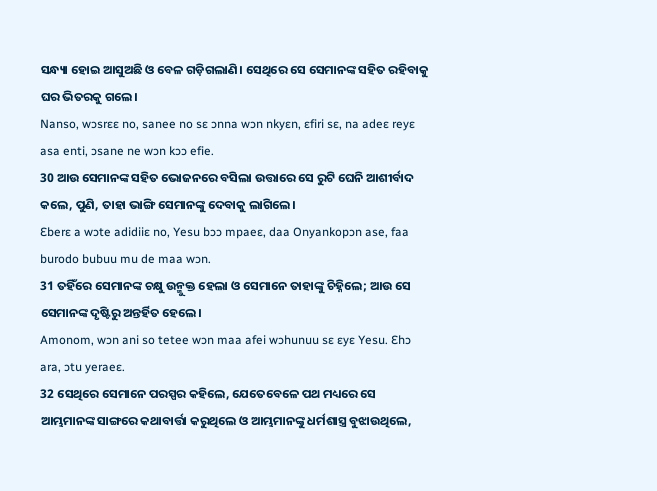ସନ୍ଧ୍ୟା ହୋଇ ଆସୁଅଛି ଓ ବେଳ ଗଡ଼ିଗଲାଣି। ସେଥିରେ ସେ ସେମାନଙ୍କ ସହିତ ରହିବାକୁ ଘର ଭିତରକୁ ଗଲେ।
Nanso, wɔsrɛɛ no, sanee no sɛ ɔnna wɔn nkyɛn, ɛfiri sɛ, na adeɛ reyɛ asa enti, ɔsane ne wɔn kɔɔ efie.
30 ଆଉ ସେମାନଙ୍କ ସହିତ ଭୋଜନରେ ବସିଲା ଉତ୍ତାରେ ସେ ରୁଟି ଘେନି ଆଶୀର୍ବାଦ କଲେ, ପୁଣି, ତାହା ଭାଙ୍ଗି ସେମାନଙ୍କୁ ଦେବାକୁ ଲାଗିଲେ।
Ɛberɛ a wɔte adidiiɛ no, Yesu bɔɔ mpaeɛ, daa Onyankopɔn ase, faa burodo bubuu mu de maa wɔn.
31 ତହିଁରେ ସେମାନଙ୍କ ଚକ୍ଷୁ ଉନ୍ମୁକ୍ତ ହେଲା ଓ ସେମାନେ ତାହାଙ୍କୁ ଚିହ୍ନିଲେ; ଆଉ ସେ ସେମାନଙ୍କ ଦୃଷ୍ଟିରୁ ଅନ୍ତର୍ହିତ ହେଲେ।
Amonom, wɔn ani so tetee wɔn maa afei wɔhunuu sɛ ɛyɛ Yesu. Ɛhɔ ara, ɔtu yeraeɛ.
32 ସେଥିରେ ସେମାନେ ପରସ୍ପର କହିଲେ, ଯେତେବେଳେ ପଥ ମଧ୍ୟରେ ସେ ଆମ୍ଭମାନଙ୍କ ସାଙ୍ଗରେ କଥାବାର୍ତ୍ତା କରୁଥିଲେ ଓ ଆମ୍ଭମାନଙ୍କୁ ଧର୍ମଶାସ୍ତ୍ର ବୁଝାଉଥିଲେ,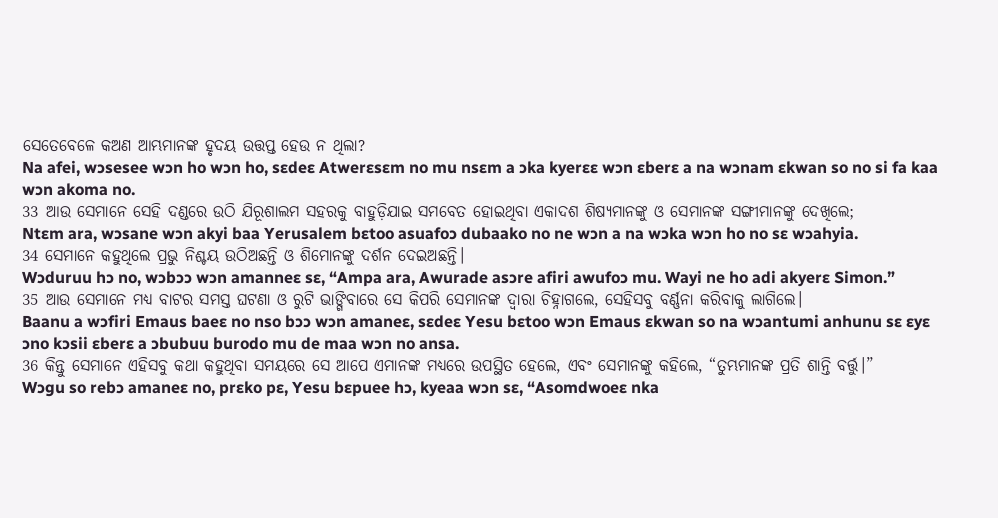ସେତେବେଳେ କଅଣ ଆମ୍ଭମାନଙ୍କ ହୃଦୟ ଉତ୍ତପ୍ତ ହେଉ ନ ଥିଲା?
Na afei, wɔsesee wɔn ho wɔn ho, sɛdeɛ Atwerɛsɛm no mu nsɛm a ɔka kyerɛɛ wɔn ɛberɛ a na wɔnam ɛkwan so no si fa kaa wɔn akoma no.
33 ଆଉ ସେମାନେ ସେହି ଦଣ୍ଡରେ ଉଠି ଯିରୂଶାଲମ ସହରକୁ ବାହୁଡ଼ିଯାଇ ସମବେତ ହୋଇଥିବା ଏକାଦଶ ଶିଷ୍ୟମାନଙ୍କୁ ଓ ସେମାନଙ୍କ ସଙ୍ଗୀମାନଙ୍କୁ ଦେଖିଲେ;
Ntɛm ara, wɔsane wɔn akyi baa Yerusalem bɛtoo asuafoɔ dubaako no ne wɔn a na wɔka wɔn ho no sɛ wɔahyia.
34 ସେମାନେ କହୁଥିଲେ ପ୍ରଭୁ ନିଶ୍ଚୟ ଉଠିଅଛନ୍ତି ଓ ଶିମୋନଙ୍କୁ ଦର୍ଶନ ଦେଇଅଛନ୍ତି।
Wɔduruu hɔ no, wɔbɔɔ wɔn amanneɛ sɛ, “Ampa ara, Awurade asɔre afiri awufoɔ mu. Wayi ne ho adi akyerɛ Simon.”
35 ଆଉ ସେମାନେ ମଧ୍ୟ ବାଟର ସମସ୍ତ ଘଟଣା ଓ ରୁଟି ଭାଙ୍ଗିବାରେ ସେ କିପରି ସେମାନଙ୍କ ଦ୍ୱାରା ଚିହ୍ନାଗଲେ, ସେହିସବୁ ବର୍ଣ୍ଣନା କରିବାକୁ ଲାଗିଲେ।
Baanu a wɔfiri Emaus baeɛ no nso bɔɔ wɔn amaneɛ, sɛdeɛ Yesu bɛtoo wɔn Emaus ɛkwan so na wɔantumi anhunu sɛ ɛyɛ ɔno kɔsii ɛberɛ a ɔbubuu burodo mu de maa wɔn no ansa.
36 କିନ୍ତୁ ସେମାନେ ଏହିସବୁ କଥା କହୁଥିବା ସମୟରେ ସେ ଆପେ ଏମାନଙ୍କ ମଧ୍ୟରେ ଉପସ୍ଥିତ ହେଲେ, ଏବଂ ସେମାନଙ୍କୁ କହିଲେ, “ତୁମ୍ଭମାନଙ୍କ ପ୍ରତି ଶାନ୍ତି ବର୍ତ୍ତୁ।”
Wɔgu so rebɔ amaneɛ no, prɛko pɛ, Yesu bɛpuee hɔ, kyeaa wɔn sɛ, “Asomdwoeɛ nka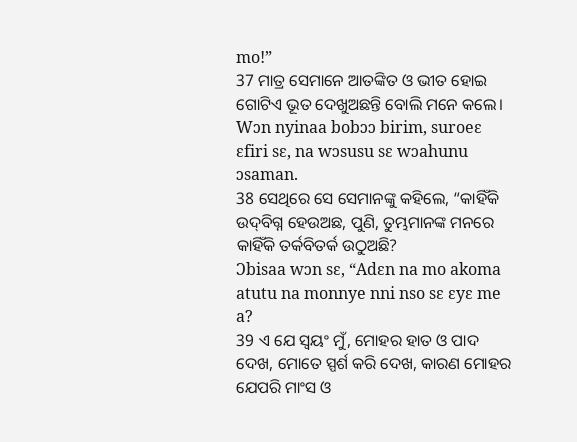mo!”
37 ମାତ୍ର ସେମାନେ ଆତଙ୍କିତ ଓ ଭୀତ ହୋଇ ଗୋଟିଏ ଭୂତ ଦେଖୁଅଛନ୍ତି ବୋଲି ମନେ କଲେ।
Wɔn nyinaa bobɔɔ birim, suroeɛ ɛfiri sɛ, na wɔsusu sɛ wɔahunu ɔsaman.
38 ସେଥିରେ ସେ ସେମାନଙ୍କୁ କହିଲେ, “କାହିଁକି ଉଦ୍‌ବିଗ୍ନ ହେଉଅଛ, ପୁଣି, ତୁମ୍ଭମାନଙ୍କ ମନରେ କାହିଁକି ତର୍କବିତର୍କ ଉଠୁଅଛି?
Ɔbisaa wɔn sɛ, “Adɛn na mo akoma atutu na monnye nni nso sɛ ɛyɛ me a?
39 ଏ ଯେ ସ୍ୱୟଂ ମୁଁ, ମୋହର ହାତ ଓ ପାଦ ଦେଖ, ମୋତେ ସ୍ପର୍ଶ କରି ଦେଖ, କାରଣ ମୋହର ଯେପରି ମାଂସ ଓ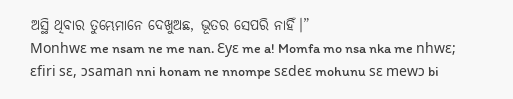ଅସ୍ଥି ଥିବାର ତୁମ୍ଭେମାନେ ଦେଖୁଅଛ, ଭୂତର ସେପରି ନାହିଁ।”
Monhwɛ me nsam ne me nan. Ɛyɛ me a! Momfa mo nsa nka me nhwɛ; ɛfiri sɛ, ɔsaman nni honam ne nnompe sɛdeɛ mohunu sɛ mewɔ bi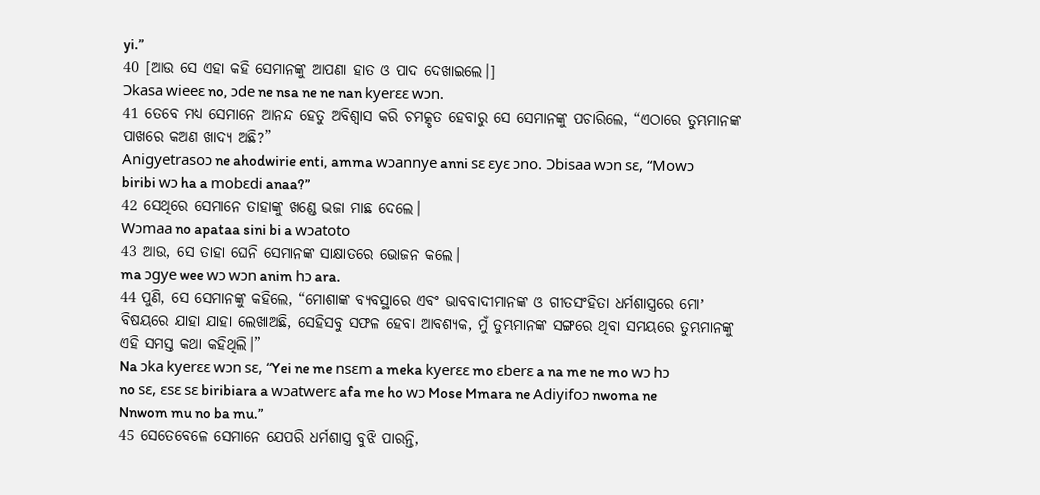yi.”
40 [ଆଉ ସେ ଏହା କହି ସେମାନଙ୍କୁ ଆପଣା ହାତ ଓ ପାଦ ଦେଖାଇଲେ।]
Ɔkasa wieeɛ no, ɔde ne nsa ne ne nan kyerɛɛ wɔn.
41 ତେବେ ମଧ୍ୟ ସେମାନେ ଆନନ୍ଦ ହେତୁ ଅବିଶ୍ୱାସ କରି ଚମତ୍କୃତ ହେବାରୁ ସେ ସେମାନଙ୍କୁ ପଚାରିଲେ, “ଏଠାରେ ତୁମ୍ଭମାନଙ୍କ ପାଖରେ କଅଣ ଖାଦ୍ୟ ଅଛି?”
Anigyetrasoɔ ne ahodwirie enti, amma wɔannye anni sɛ ɛyɛ ɔno. Ɔbisaa wɔn sɛ, “Mowɔ biribi wɔ ha a mobɛdi anaa?”
42 ସେଥିରେ ସେମାନେ ତାହାଙ୍କୁ ଖଣ୍ଡେ ଭଜା ମାଛ ଦେଲେ।
Wɔmaa no apataa sini bi a wɔatoto
43 ଆଉ, ସେ ତାହା ଘେନି ସେମାନଙ୍କ ସାକ୍ଷାତରେ ଭୋଜନ କଲେ।
ma ɔgye wee wɔ wɔn anim hɔ ara.
44 ପୁଣି, ସେ ସେମାନଙ୍କୁ କହିଲେ, “ମୋଶାଙ୍କ ବ୍ୟବସ୍ଥାରେ ଏବଂ ଭାବବାଦୀମାନଙ୍କ ଓ ଗୀତସଂହିତା ଧର୍ମଶାସ୍ତ୍ରରେ ମୋʼ ବିଷୟରେ ଯାହା ଯାହା ଲେଖାଅଛି, ସେହିସବୁ ସଫଳ ହେବା ଆବଶ୍ୟକ, ମୁଁ ତୁମ୍ଭମାନଙ୍କ ସଙ୍ଗରେ ଥିବା ସମୟରେ ତୁମ୍ଭମାନଙ୍କୁ ଏହି ସମସ୍ତ କଥା କହିଥିଲି।”
Na ɔka kyerɛɛ wɔn sɛ, “Yei ne me nsɛm a meka kyerɛɛ mo ɛberɛ a na me ne mo wɔ hɔ no sɛ, ɛsɛ sɛ biribiara a wɔatwerɛ afa me ho wɔ Mose Mmara ne Adiyifoɔ nwoma ne Nnwom mu no ba mu.”
45 ସେତେବେଳେ ସେମାନେ ଯେପରି ଧର୍ମଶାସ୍ତ୍ର ବୁଝି ପାରନ୍ତି,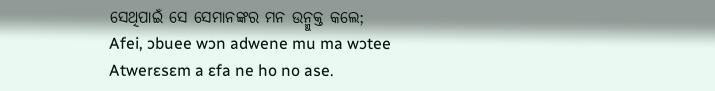ସେଥିପାଇଁ ସେ ସେମାନଙ୍କର ମନ ଉନ୍ମୁକ୍ତ କଲେ;
Afei, ɔbuee wɔn adwene mu ma wɔtee Atwerɛsɛm a ɛfa ne ho no ase.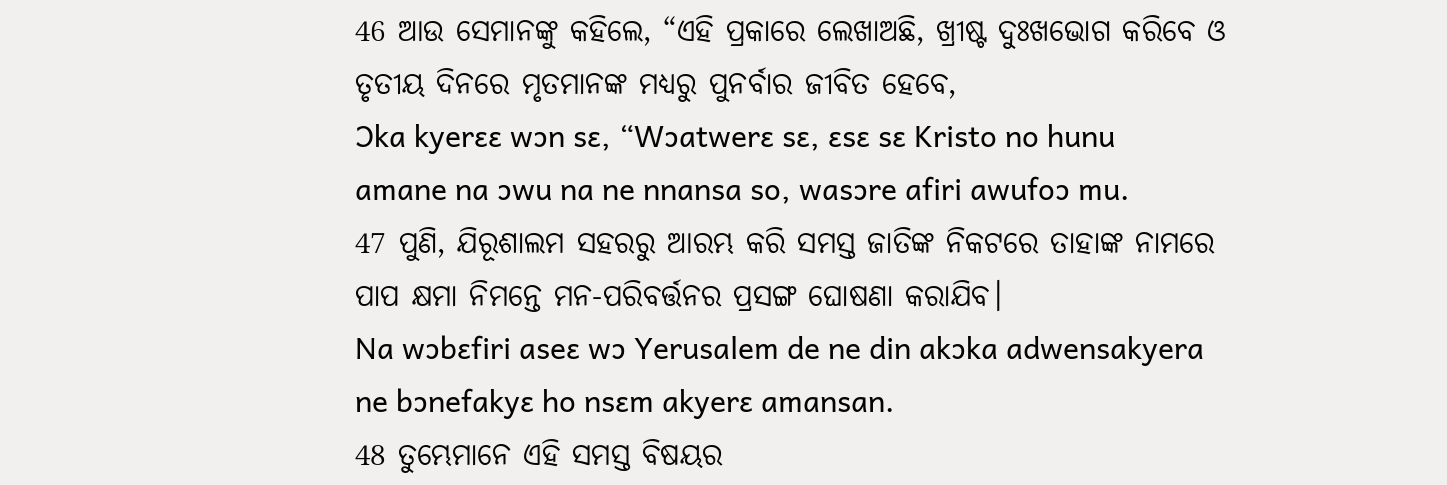46 ଆଉ ସେମାନଙ୍କୁ କହିଲେ, “ଏହି ପ୍ରକାରେ ଲେଖାଅଛି, ଖ୍ରୀଷ୍ଟ ଦୁଃଖଭୋଗ କରିବେ ଓ ତୃତୀୟ ଦିନରେ ମୃତମାନଙ୍କ ମଧ୍ୟରୁ ପୁନର୍ବାର ଜୀବିତ ହେବେ,
Ɔka kyerɛɛ wɔn sɛ, “Wɔatwerɛ sɛ, ɛsɛ sɛ Kristo no hunu amane na ɔwu na ne nnansa so, wasɔre afiri awufoɔ mu.
47 ପୁଣି, ଯିରୂଶାଲମ ସହରରୁ ଆରମ୍ଭ କରି ସମସ୍ତ ଜାତିଙ୍କ ନିକଟରେ ତାହାଙ୍କ ନାମରେ ପାପ କ୍ଷମା ନିମନ୍ତେ ମନ-ପରିବର୍ତ୍ତନର ପ୍ରସଙ୍ଗ ଘୋଷଣା କରାଯିବ।
Na wɔbɛfiri aseɛ wɔ Yerusalem de ne din akɔka adwensakyera ne bɔnefakyɛ ho nsɛm akyerɛ amansan.
48 ତୁମ୍ଭେମାନେ ଏହି ସମସ୍ତ ବିଷୟର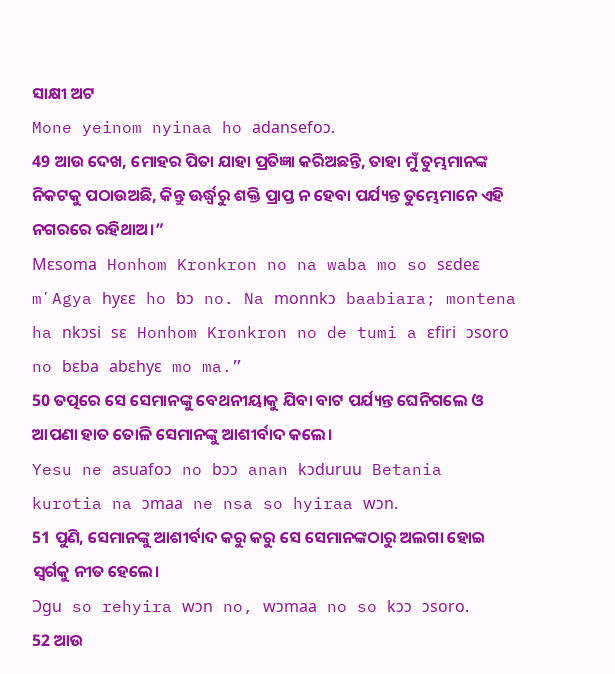ସାକ୍ଷୀ ଅଟ
Mone yeinom nyinaa ho adansefoɔ.
49 ଆଉ ଦେଖ, ମୋହର ପିତା ଯାହା ପ୍ରତିଜ୍ଞା କରିଅଛନ୍ତି, ତାହା ମୁଁ ତୁମ୍ଭମାନଙ୍କ ନିକଟକୁ ପଠାଉଅଛି, କିନ୍ତୁ ଊର୍ଦ୍ଧ୍ୱରୁ ଶକ୍ତି ପ୍ରାପ୍ତ ନ ହେବା ପର୍ଯ୍ୟନ୍ତ ତୁମ୍ଭେମାନେ ଏହି ନଗରରେ ରହିଥାଅ।”
Mɛsoma Honhom Kronkron no na waba mo so sɛdeɛ mʼAgya hyɛɛ ho bɔ no. Na monnkɔ baabiara; montena ha nkɔsi sɛ Honhom Kronkron no de tumi a ɛfiri ɔsoro no bɛba abɛhyɛ mo ma.”
50 ତତ୍ପରେ ସେ ସେମାନଙ୍କୁ ବେଥନୀୟାକୁ ଯିବା ବାଟ ପର୍ଯ୍ୟନ୍ତ ଘେନିଗଲେ ଓ ଆପଣା ହାତ ତୋଳି ସେମାନଙ୍କୁ ଆଶୀର୍ବାଦ କଲେ।
Yesu ne asuafoɔ no bɔɔ anan kɔduruu Betania kurotia na ɔmaa ne nsa so hyiraa wɔn.
51 ପୁଣି, ସେମାନଙ୍କୁ ଆଶୀର୍ବାଦ କରୁ କରୁ ସେ ସେମାନଙ୍କଠାରୁ ଅଲଗା ହୋଇ ସ୍ୱର୍ଗକୁ ନୀତ ହେଲେ।
Ɔgu so rehyira wɔn no, wɔmaa no so kɔɔ ɔsoro.
52 ଆଉ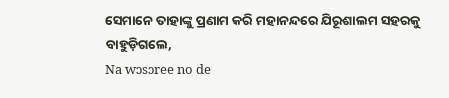ସେମାନେ ତାହାଙ୍କୁ ପ୍ରଣାମ କରି ମହାନନ୍ଦରେ ଯିରୂଶାଲମ ସହରକୁ ବାହୁଡ଼ିଗଲେ,
Na wɔsɔree no de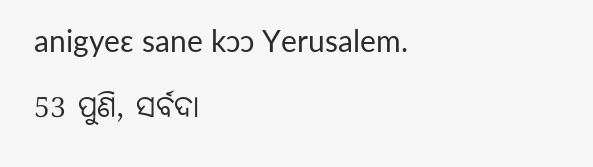anigyeɛ sane kɔɔ Yerusalem.
53 ପୁଣି, ସର୍ବଦା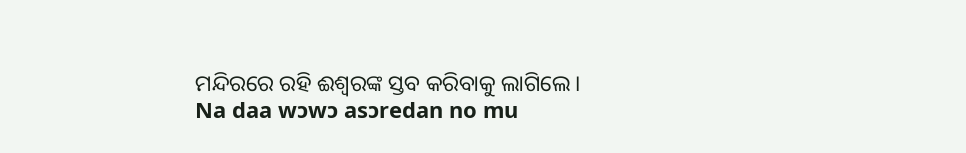ମନ୍ଦିରରେ ରହି ଈଶ୍ବରଙ୍କ ସ୍ତବ କରିବାକୁ ଲାଗିଲେ।
Na daa wɔwɔ asɔredan no mu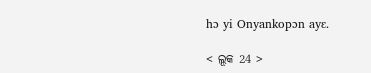hɔ yi Onyankopɔn ayɛ.

< ଲୂକ 24 >